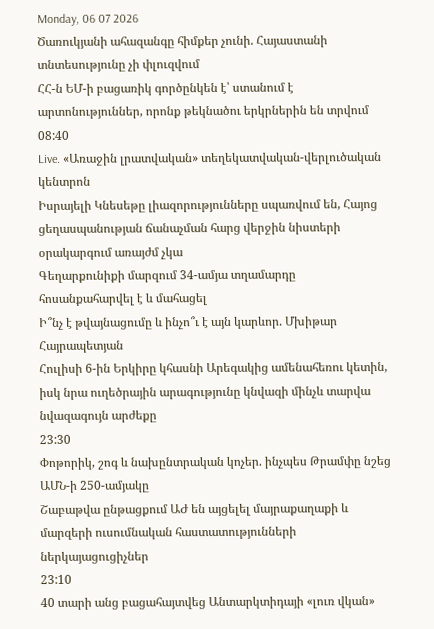Monday, 06 07 2026
Ծառուկյանի ահազանգը հիմքեր չունի. Հայաստանի տնտեսությունը չի փլուզվում
ՀՀ-ն ԵՄ-ի բացառիկ գործընկեն է՝ ստանում է արտոնություններ, որոնք թեկնածու երկրներին են տրվում
08:40
Live. «Առաջին լրատվական» տեղեկատվական-վերլուծական կենտրոն
Իսրայելի Կնեսեթը լիազորությունները սպառվում են, Հայոց ցեղասպանության ճանաչման հարց վերջին նիստերի օրակարգում առայժմ չկա
Գեղարքունիքի մարզում 34-ամյա տղամարդը հոսանքահարվել է և մահացել
Ի՞նչ է թվայնացումը և ինչո՞ւ է այն կարևոր. Մխիթար Հայրապետյան
Հուլիսի 6-ին Երկիրը կհասնի Արեգակից ամենահեռու կետին, իսկ նրա ուղեծրային արագությունը կնվազի մինչև տարվա նվազագույն արժեքը
23:30
Փոթորիկ, շոգ և նախընտրական կոչեր. ինչպես Թրամփը նշեց ԱՄՆ-ի 250-ամյակը
Շաբաթվա ընթացքում ԱԺ են այցելել մայրաքաղաքի և մարզերի ուսումնական հաստատությունների ներկայացուցիչներ
23:10
40 տարի անց բացահայտվեց Անտարկտիդայի «լուռ վկան»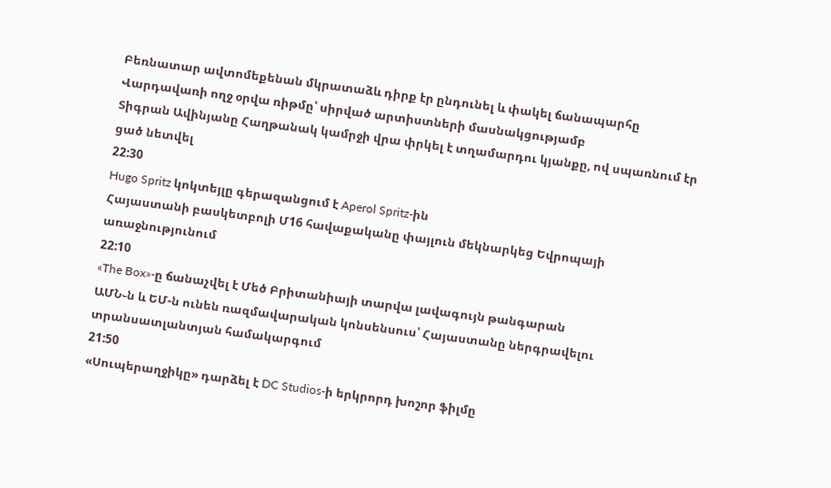Բեռնատար ավտոմեքենան մկրատաձև դիրք էր ընդունել և փակել ճանապարհը
Վարդավառի ողջ օրվա ռիթմը՝ սիրված արտիստների մասնակցությամբ
Տիգրան Ավինյանը Հաղթանակ կամրջի վրա փրկել է տղամարդու կյանքը, ով սպառնում էր ցած նետվել
22:30
Hugo Spritz կոկտեյլը գերազանցում է Aperol Spritz-ին
Հայաստանի բասկետբոլի Մ16 հավաքականը փայլուն մեկնարկեց Եվրոպայի առաջնությունում
22:10
«The Box»-ը ճանաչվել է Մեծ Բրիտանիայի տարվա լավագույն թանգարան
ԱՄՆ֊ն և ԵՄ-ն ունեն ռազմավարական կոնսենսուս՝ Հայաստանը ներգրավելու տրանսատլանտյան համակարգում
21:50
«Սուպերաղջիկը» դարձել է DC Studios-ի երկրորդ խոշոր ֆիլմը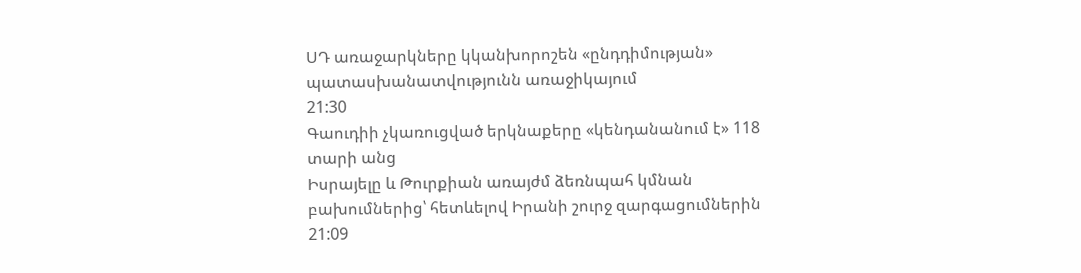ՍԴ առաջարկները կկանխորոշեն «ընդդիմության» պատասխանատվությունն առաջիկայում
21:30
Գաուդիի չկառուցված երկնաքերը «կենդանանում է» 118 տարի անց
Իսրայելը և Թուրքիան առայժմ ձեռնպահ կմնան բախումներից՝ հետևելով Իրանի շուրջ զարգացումներին
21:09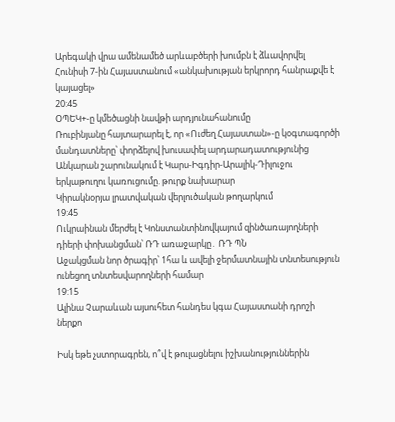Արեգակի վրա ամենամեծ արևաբծերի խումբն է ձևավորվել
Հունիսի 7-ին Հայաստանում «անկախության երկրորդ հանրաքվե է կայացել»
20:45
ՕՊԵԿ+-ը կմեծացնի նավթի արդյունահանումը
Ռուբինյանը հայտարարել է, որ «Ուժեղ Հայաստան»-ը կօգտագործի մանդատները՝ փորձելով խուսափել արդարադատությունից
Անկարան շարունակում է Կարս-Իգդիր-Արալիկ-Դիլուջու երկաթուղու կառուցումը. թուրք նախարար
Կիրակնօրյա լրատվական վերլուծական թողարկում
19:45
Ուկրաինան մերժել է Կոնստանտինովկայում զինծառայողների դիերի փոխանցման՝ ՌԴ առաջարկը․ ՌԴ ՊՆ
Աջակցման նոր ծրագիր՝ 1հա և ավելի ջերմատնային տնտեսություն ունեցող տնտեսվարողների համար
19:15
Ալինա Չարաևան այսուհետ հանդես կգա Հայաստանի դրոշի ներքո

Իսկ եթե չստորագրեն, ո՞վ է թուլացնելու իշխանություններին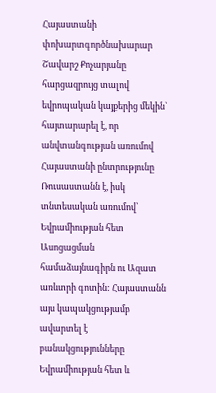Հայաստանի փոխարտգործնախարար Շավարշ Քոչարյանը հարցազրույց տալով եվրոպական կայքերից մեկին` հայտարարել է, որ անվտանգության առումով Հայաստանի ընտրությունը Ռուսաստանն է, իսկ տնտեսական առումով՝ Եվրամիության հետ Ասոցացման համաձայնագիրն ու Ազատ առևտրի գոտին: Հայաստանն այս կապակցությամբ ավարտել է բանակցությունները Եվրամիության հետ և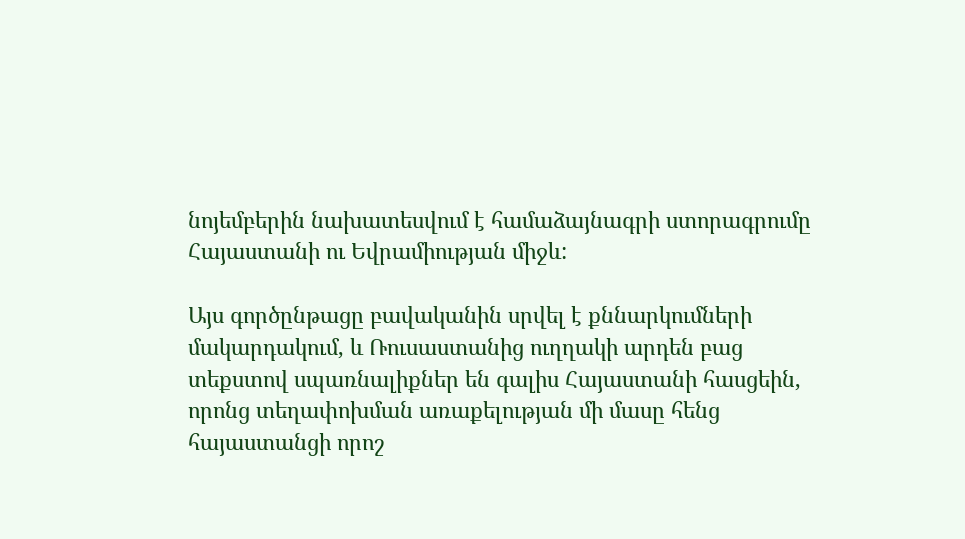նոյեմբերին նախատեսվում է համաձայնագրի ստորագրումը Հայաստանի ու Եվրամիության միջև:

Այս գործընթացը բավականին սրվել է քննարկումների մակարդակում, և Ռուսաստանից ուղղակի արդեն բաց տեքստով սպառնալիքներ են գալիս Հայաստանի հասցեին, որոնց տեղափոխման առաքելության մի մասը հենց հայաստանցի որոշ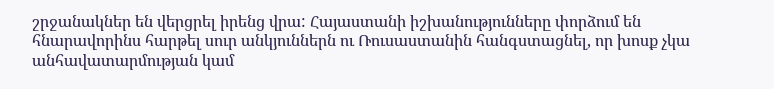շրջանակներ են վերցրել իրենց վրա: Հայաստանի իշխանությունները փորձում են հնարավորինս հարթել սուր անկյուններն ու Ռուսաստանին հանգստացնել, որ խոսք չկա անհավատարմության կամ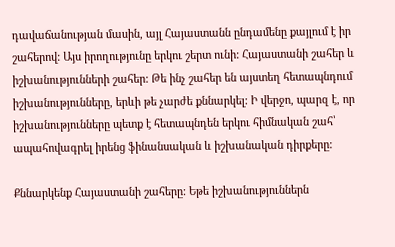դավաճանության մասին, այլ Հայաստանն ընդամենը քայլում է իր շահերով: Այս իրողությունը երկու շերտ ունի: Հայաստանի շահեր և իշխանությունների շահեր: Թե ինչ շահեր են այստեղ հետապնդում իշխանությունները, երևի թե չարժե քննարկել: Ի վերջո, պարզ է, որ իշխանությունները պետք է հետապնդեն երկու հիմնական շահ՝ ապահովագրել իրենց ֆինանսական և իշխանական դիրքերը:

Քննարկենք Հայաստանի շահերը: Եթե իշխանություններն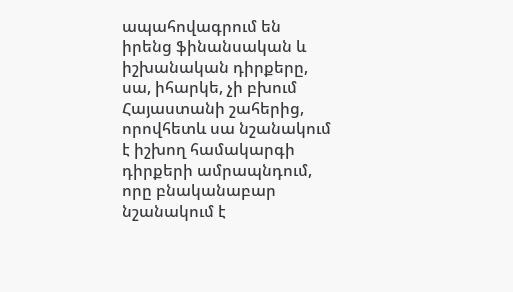ապահովագրում են իրենց ֆինանսական և իշխանական դիրքերը, սա, իհարկե, չի բխում Հայաստանի շահերից, որովհետև սա նշանակում է իշխող համակարգի դիրքերի ամրապնդում, որը բնականաբար նշանակում է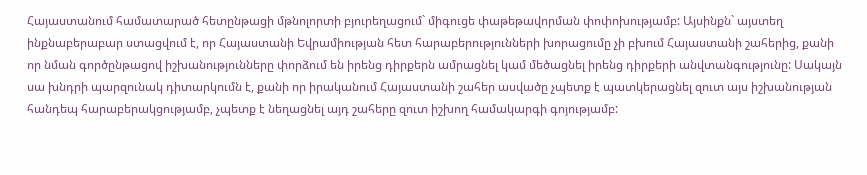Հայաստանում համատարած հետընթացի մթնոլորտի բյուրեղացում` միգուցե փաթեթավորման փոփոխությամբ: Այսինքն` այստեղ ինքնաբերաբար ստացվում է, որ Հայաստանի Եվրամիության հետ հարաբերությունների խորացումը չի բխում Հայաստանի շահերից, քանի որ նման գործընթացով իշխանությունները փորձում են իրենց դիրքերն ամրացնել կամ մեծացնել իրենց դիրքերի անվտանգությունը: Սակայն սա խնդրի պարզունակ դիտարկումն է, քանի որ իրականում Հայաստանի շահեր ասվածը չպետք է պատկերացնել զուտ այս իշխանության հանդեպ հարաբերակցությամբ, չպետք է նեղացնել այդ շահերը զուտ իշխող համակարգի գոյությամբ: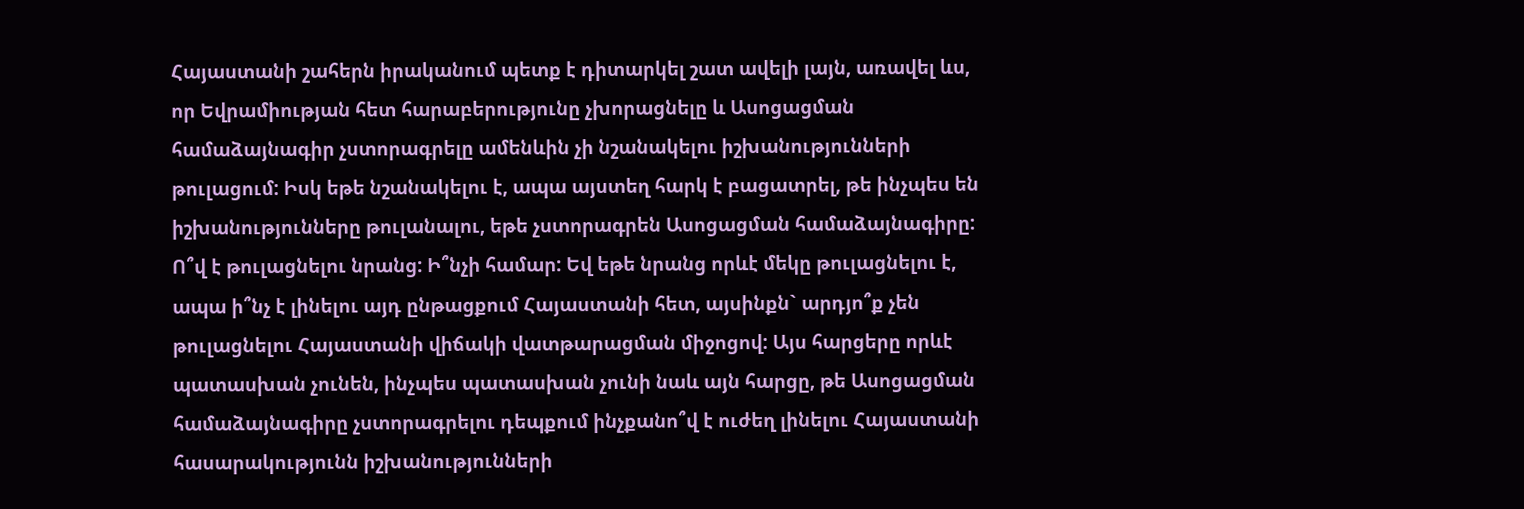Հայաստանի շահերն իրականում պետք է դիտարկել շատ ավելի լայն, առավել ևս, որ Եվրամիության հետ հարաբերությունը չխորացնելը և Ասոցացման համաձայնագիր չստորագրելը ամենևին չի նշանակելու իշխանությունների թուլացում: Իսկ եթե նշանակելու է, ապա այստեղ հարկ է բացատրել, թե ինչպես են իշխանությունները թուլանալու, եթե չստորագրեն Ասոցացման համաձայնագիրը: Ո՞վ է թուլացնելու նրանց: Ի՞նչի համար: Եվ եթե նրանց որևէ մեկը թուլացնելու է, ապա ի՞նչ է լինելու այդ ընթացքում Հայաստանի հետ, այսինքն` արդյո՞ք չեն թուլացնելու Հայաստանի վիճակի վատթարացման միջոցով: Այս հարցերը որևէ պատասխան չունեն, ինչպես պատասխան չունի նաև այն հարցը, թե Ասոցացման համաձայնագիրը չստորագրելու դեպքում ինչքանո՞վ է ուժեղ լինելու Հայաստանի հասարակությունն իշխանությունների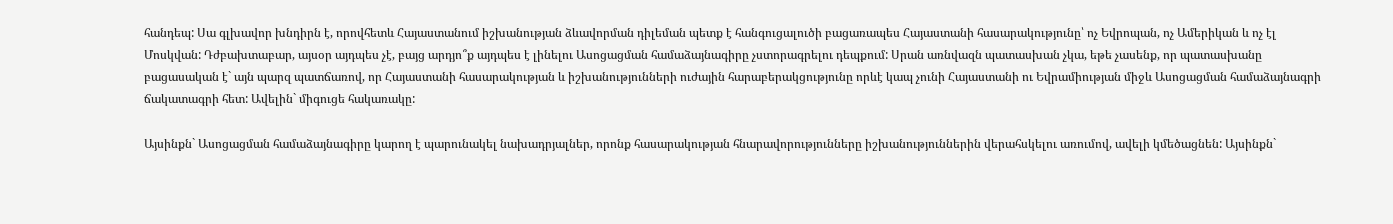հանդեպ: Սա գլխավոր խնդիրն է, որովհետև Հայաստանում իշխանության ձևավորման դիլեման պետք է հանգուցալուծի բացառապես Հայաստանի հասարակությունը՝ ոչ Եվրոպան, ոչ Ամերիկան և ոչ էլ Մոսկվան: Դժբախտաբար, այսօր այդպես չէ, բայց արդյո՞ք այդպես է լինելու Ասոցացման համաձայնագիրը չստորագրելու դեպքում: Սրան առնվազն պատասխան չկա, եթե չասենք, որ պատասխանը բացասական է` այն պարզ պատճառով, որ Հայաստանի հասարակության և իշխանությունների ուժային հարաբերակցությունը որևէ կապ չունի Հայաստանի ու Եվրամիության միջև Ասոցացման համաձայնագրի ճակատագրի հետ: Ավելին` միգուցե հակառակը:

Այսինքն` Ասոցացման համաձայնագիրը կարող է պարունակել նախադրյալներ, որոնք հասարակության հնարավորությունները իշխանություններին վերահսկելու առումով, ավելի կմեծացնեն: Այսինքն`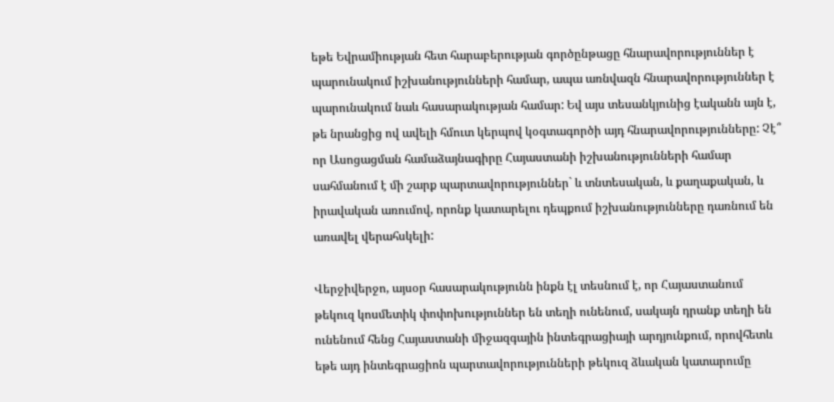եթե Եվրամիության հետ հարաբերության գործընթացը հնարավորություններ է պարունակում իշխանությունների համար, ապա առնվազն հնարավորություններ է պարունակում նաև հասարակության համար: Եվ այս տեսանկյունից էականն այն է, թե նրանցից ով ավելի հմուտ կերպով կօգտագործի այդ հնարավորությունները: Չէ՞ որ Ասոցացման համաձայնագիրը Հայաստանի իշխանությունների համար սահմանում է մի շարք պարտավորություններ` և տնտեսական, և քաղաքական, և իրավական առումով, որոնք կատարելու դեպքում իշխանությունները դառնում են առավել վերահսկելի:

Վերջիվերջո, այսօր հասարակությունն ինքն էլ տեսնում է, որ Հայաստանում թեկուզ կոսմետիկ փոփոխություններ են տեղի ունենում, սակայն դրանք տեղի են ունենում հենց Հայաստանի միջազգային ինտեգրացիայի արդյունքում, որովհետև եթե այդ ինտեգրացիոն պարտավորությունների թեկուզ ձևական կատարումը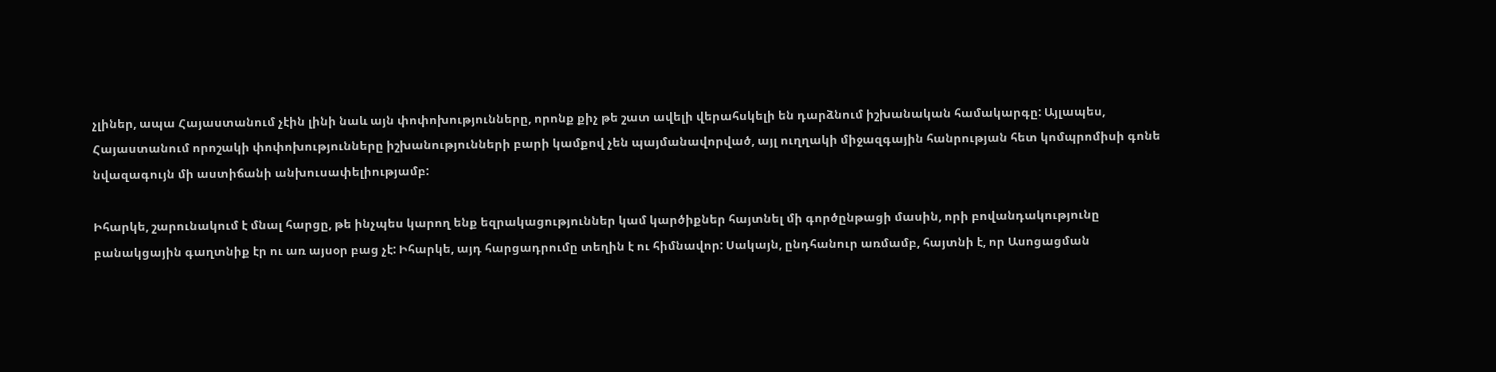չլիներ, ապա Հայաստանում չէին լինի նաև այն փոփոխությունները, որոնք քիչ թե շատ ավելի վերահսկելի են դարձնում իշխանական համակարգը: Այլապես, Հայաստանում որոշակի փոփոխությունները իշխանությունների բարի կամքով չեն պայմանավորված, այլ ուղղակի միջազգային հանրության հետ կոմպրոմիսի գոնե նվազագույն մի աստիճանի անխուսափելիությամբ:

Իհարկե, շարունակում է մնալ հարցը, թե ինչպես կարող ենք եզրակացություններ կամ կարծիքներ հայտնել մի գործընթացի մասին, որի բովանդակությունը բանակցային գաղտնիք էր ու առ այսօր բաց չէ: Իհարկե, այդ հարցադրումը տեղին է ու հիմնավոր: Սակայն, ընդհանուր առմամբ, հայտնի է, որ Ասոցացման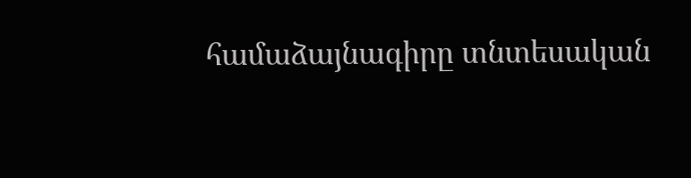համաձայնագիրը տնտեսական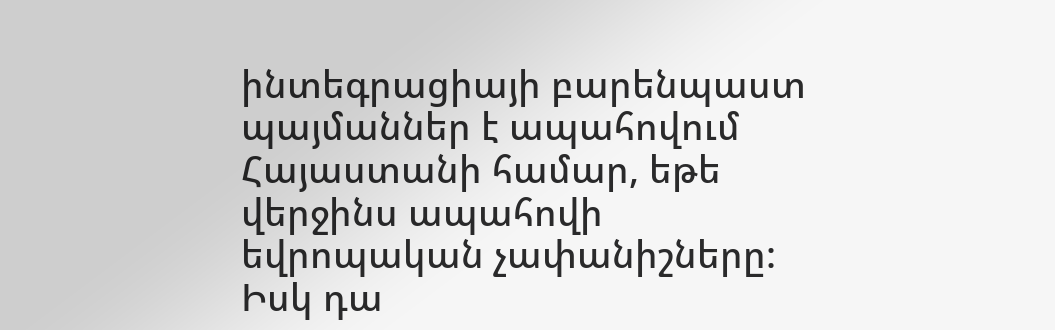ինտեգրացիայի բարենպաստ պայմաններ է ապահովում Հայաստանի համար, եթե վերջինս ապահովի եվրոպական չափանիշները: Իսկ դա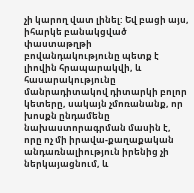չի կարող վատ լինել: Եվ բացի այս, իհարկե բանակցված փաստաթղթի բովանդակությունը պետք է լիովին հրապարակվի, և հասարակությունը մանրադիտակով դիտարկի բոլոր կետերը, սակայն չմոռանանք, որ խոսքն ընդամենը նախաստորագրման մասին է, որը ոչ մի իրավա-քաղաքական անդառնալիություն իրենից չի ներկայացնում, և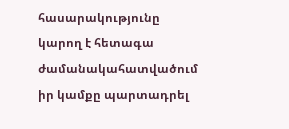հասարակությունը կարող է հետագա ժամանակահատվածում իր կամքը պարտադրել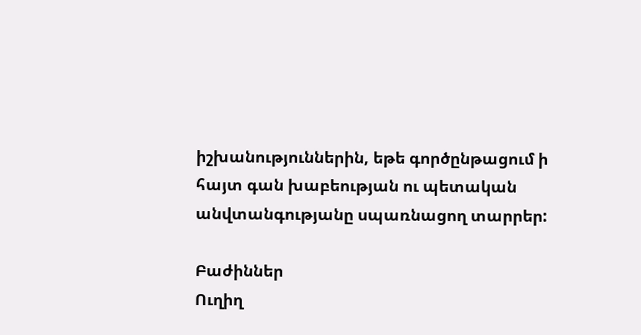իշխանություններին, եթե գործընթացում ի հայտ գան խաբեության ու պետական անվտանգությանը սպառնացող տարրեր:

Բաժիններ
Ուղիղ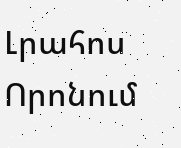Լրահոս
Որոնում